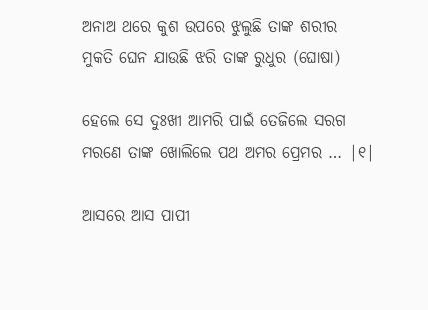ଅନାଅ ଥରେ କୁଶ ଉପରେ ଝୁଲୁଛି ତାଙ୍କ ଶରୀର
ମୁକତି ଘେନ ଯାଉଛି ଝରି ତାଙ୍କ ରୁଧୁର (ଘୋଷା)

ହେଲେ ସେ ଦୁଃଖୀ ଆମରି ପାଇଁ ତେଜିଲେ ସରଗ
ମରଣେ ତାଙ୍କ ଖୋଲିଲେ ପଥ ଅମର ପ୍ରେମର … |୧|

ଆସରେ ଆସ ପାପୀ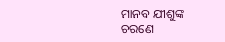ମାନବ ଯୀଶୁଙ୍କ ଚରଣେ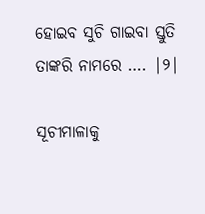ହୋଇବ ସୁଚି ଗାଇବା ସ୍ତୁତି ତାଙ୍କରି ନାମରେ …. |୨|

ସୂଚୀମାଳାକୁ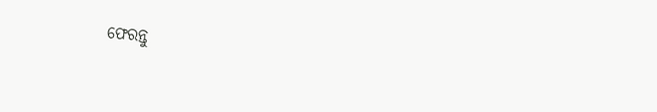ଫେରନ୍ତୁ